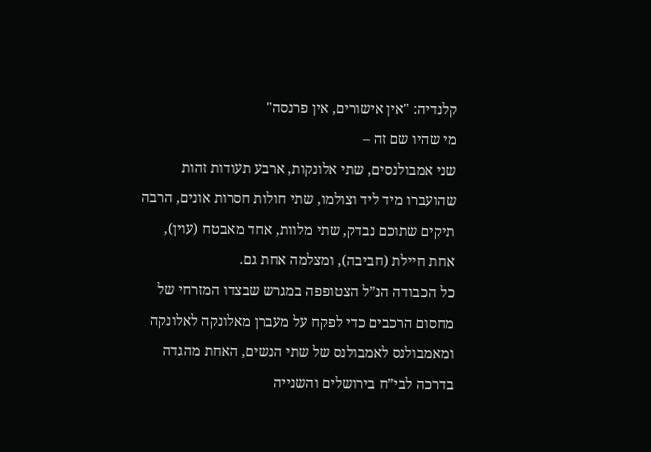קלנדיה: "אין אישורים, אין פרנסה"
מי שהיו שם זה –
שני אמבולנסים, שתי אלונקות, ארבע תעודות זהות שהועברו מיד ליד וצולמו, שתי חולות חסרות אונים, הרבה תיקים שתוכם נבדק, שתי מלוות, אחד מאבטח (עוין), אחת חיילת (חביבה), ומצלמה אחת גם.
כל הכבודה הנ”ל הצטופפה במגרש שבצדו המזרחי של מחסום הרכבים כדי לפקח על מעברן מאלונקה לאלונקה ומאמבולנס לאמבולנס של שתי הנשים, האחת מהגדה בדרכה לבי”ח בירושלים והשנייה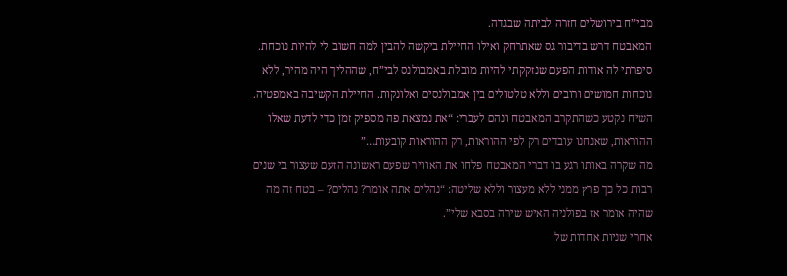מבי”ח בירושלים חזרה לביתה שבגדה.
המאבטח דרש בדיבור גס שאתרחק ואילו החיילת ביקשה להבין למה חשוב לי להיות נוכחת. סיפרתי לה אודות הפעם שנזקקתי להיות מובלת באמבולנס לבי”ח, שההליך היה מהיר, ללא נוכחות חמושים ורובים וללא טלטולים בין אמבולנסים ואלונקות. החיילת הקשיבה באמפטיה. השיח נקטע כשהתקרב המאבטח ונהם לעברי: “את נמצאת פה מספיק זמן כדי לדעת שאלו ההוראות, שאנחנו עובדים רק לפי ההוראות, רק ההוראות קובעות…”
מה שקרה באותו רגע בו דברי המאבטח פלחו את האוויר שפעם ראשונה הזעם שעצור בי שנים רבות כל כך פרץ ממני ללא מעצור וללא שליטה: “נהלים אתה אומר? נהלים? – בטח זה מה שהיה אומר אז בפולניה האיש שירה בסבא שלי”.
אחרי שניות אחדות של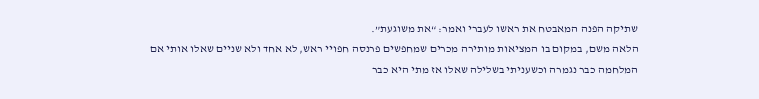שתיקה הפנה המאבטח את ראשו לעברי ואמר: “את משוגעת”.
הלאה משם, במקום בו המציאות מותירה מכרים שמחפשים פרנסה חפויי ראש, לא אחד ולא שניים שאלו אותי אם המלחמה כבר נגמרה וכשעניתי בשלילה שאלו אז מתי היא כבר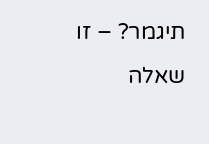תיגמר? – זו שאלה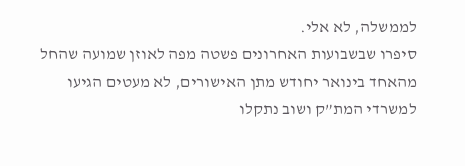לממשלה, לא אלי.
סיפרו שבשבועות האחרונים פשטה מפה לאוזן שמועה שהחל מהאחד בינואר יחודש מתן האישורים, לא מעטים הגיעו למשרדי המת”ק ושוב נתקלו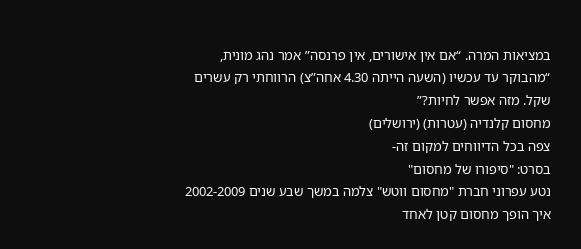במציאות המרה. “אם אין אישורים, אין פרנסה” אמר נהג מונית, “מהבוקר עד עכשיו (השעה הייתה 4.30 אחה”צ) הרווחתי רק עשרים שקל. מזה אפשר לחיות?”
מחסום קלנדיה (עטרות) (ירושלים)
צפה בכל הדיווחים למקום זה-
בסרט: "סיפורו של מחסום"
נטע עפרוני חברת "מחסום ווטש" צלמה במשך שבע שנים 2002-2009 איך הופך מחסום קטן לאחד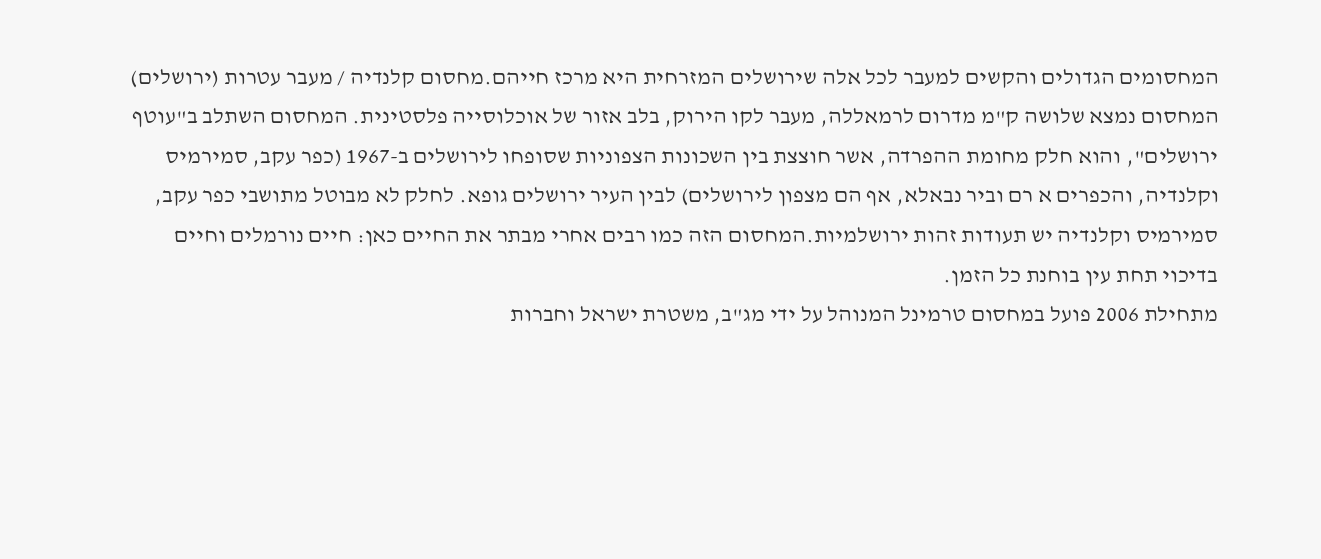המחסומים הגדולים והקשים למעבר לכל אלה שירושלים המזרחית היא מרכז חייהם.מחסום קלנדיה / מעבר עטרות (ירושלים)
המחסום נמצא שלושה ק"מ מדרום לרמאללה, מעבר לקו הירוק, בלב אזור של אוכלוסייה פלסטינית. המחסום השתלב ב"עוטף ירושלים", והוא חלק מחומת ההפרדה, אשר חוצצת בין השכונות הצפוניות שסופחו לירושלים ב-1967 (כפר עקב, סמירמיס וקלנדיה, והכפרים א רם וביר נבאלא, אף הם מצפון לירושלים) לבין העיר ירושלים גופא. לחלק לא מבוטל מתושבי כפר עקב, סמירמיס וקלנדיה יש תעודות זהות ירושלמיות.המחסום הזה כמו רבים אחרי מבתר את החיים כאן: חיים נורמלים וחיים בדיכוי תחת עין בוחנת כל הזמן.
מתחילת 2006 פועל במחסום טרמינל המנוהל על ידי מג"ב, משטרת ישראל וחברות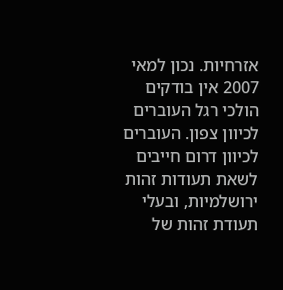אזרחיות. נכון למאי 2007 אין בודקים הולכי רגל העוברים לכיוון צפון. העוברים לכיוון דרום חייבים לשאת תעודות זהות ירושלמיות, ובעלי תעודת זהות של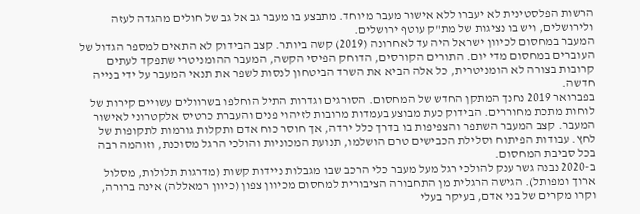הרשות הפלסטינית לא יעברו ללא אישור מעבר מיוחד. מתבצע בו מעבר גב אל גב של חולים מהגדה לעזה ולירושלים, ויש בו נציגות של מת"ק עוטף ירושלים.
המעבר במחסום לכיוון ישראל היה עד לאחרונה (2019) קשה ביותר. קצב הבידוק לא התאים למספר הגדול של העוברים במחסום מדי יום. התורים הקורסים, הדוחק הפיסי הקשה, המעבר ההומניטרי שתפקד לעתים קרובות בצורה לא הומניטרית, כל אלה הביא את השרד הביטחון לנסות לשפר את תנאי המעבר על ידי בנייה חדשה.
בפברואר 2019 נחנך המתקן החדש של המחסום. הסורגים וגדרות התיל הוחלפו בשרוולים עשויים קירות של לוחות מתכת מחוררים. הבידוק כעת מבוצע בעמדות מרובות לזיהוי פנים והעברת כרטיס אלקטרוני לאישור המעבר. קצב המעבר השתפר והצפיפות בו בדרך כלל ירדה, אך חוסר כוח אדם ותקלות גורמות לתקופות של לחץ. עבודות הפיתוח וסלילת הכבישים טרם הושלמו, תנועת המכוניות והולכי הרגל מסוכנת, וזוהמה רבה בכל סביבת המחסום.
ב-2020 נבנה גשר ענק להולכי רגל מעל מעבר כלי הרכב שבו מגבלות ניידות קשות (מדרגות תלולות, מסלול ארוך ומפותל). הגישה הרגלית מן התחבורה הציבורית למחסום מכיוון צפון (כיוון רמאללה) אינה ברורה, וקרו מקרים של בני אדם, בעיקר בעלי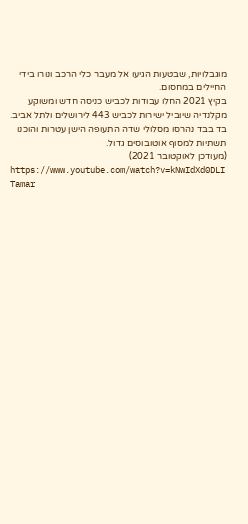מוגבלויות, שבטעות הגיעו אל מעבר כלי הרכב ונורו בידי החיילים במחסום.
בקיץ 2021 החלו עבודות לכביש כניסה חדש ומשוקע מקלנדיה שיוביל ישירות לכביש 443 לירושלים ולתל אביב. בד בבד נהרסו מסלולי שדה התעופה הישן עטרות והוכנו תשתיות למסוף אוטובוסים גדול.
(מעודכן לאוקטובר 2021)
https://www.youtube.com/watch?v=kNwIdXd0DLI
Tamar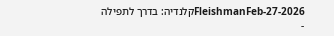FleishmanFeb-27-2026קלנדיה: בדרך לתפילה
-